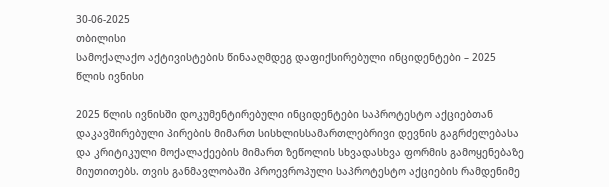30-06-2025
თბილისი
სამოქალაქო აქტივისტების წინააღმდეგ დაფიქსირებული ინციდენტები – 2025 წლის ივნისი

2025 წლის ივნისში დოკუმენტირებული ინციდენტები საპროტესტო აქციებთან დაკავშირებული პირების მიმართ სისხლისსამართლებრივი დევნის გაგრძელებასა და კრიტიკული მოქალაქეების მიმართ ზეწოლის სხვადასხვა ფორმის გამოყენებაზე მიუთითებს. თვის განმავლობაში პროევროპული საპროტესტო აქციების რამდენიმე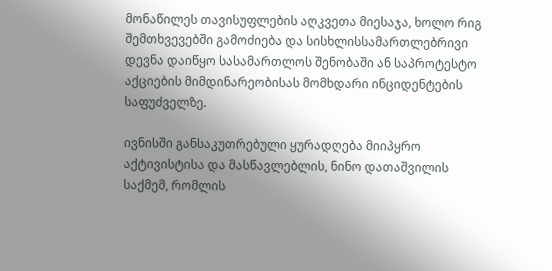მონაწილეს თავისუფლების აღკვეთა მიესაჯა, ხოლო რიგ შემთხვევებში გამოძიება და სისხლისსამართლებრივი დევნა დაიწყო სასამართლოს შენობაში ან საპროტესტო აქციების მიმდინარეობისას მომხდარი ინციდენტების საფუძველზე.

ივნისში განსაკუთრებული ყურადღება მიიპყრო აქტივისტისა და მასწავლებლის, ნინო დათაშვილის საქმემ, რომლის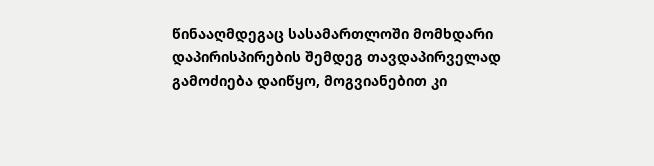წინააღმდეგაც სასამართლოში მომხდარი დაპირისპირების შემდეგ თავდაპირველად გამოძიება დაიწყო, მოგვიანებით კი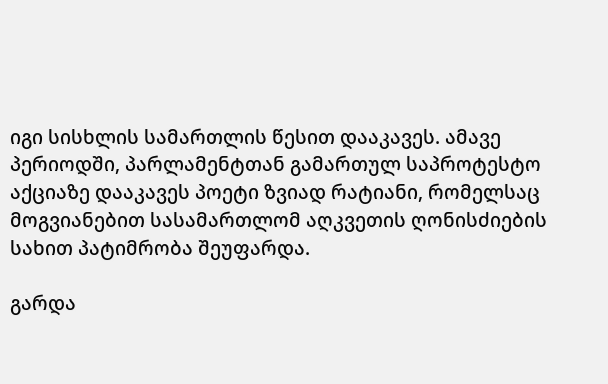იგი სისხლის სამართლის წესით დააკავეს. ამავე პერიოდში, პარლამენტთან გამართულ საპროტესტო აქციაზე დააკავეს პოეტი ზვიად რატიანი, რომელსაც მოგვიანებით სასამართლომ აღკვეთის ღონისძიების სახით პატიმრობა შეუფარდა.

გარდა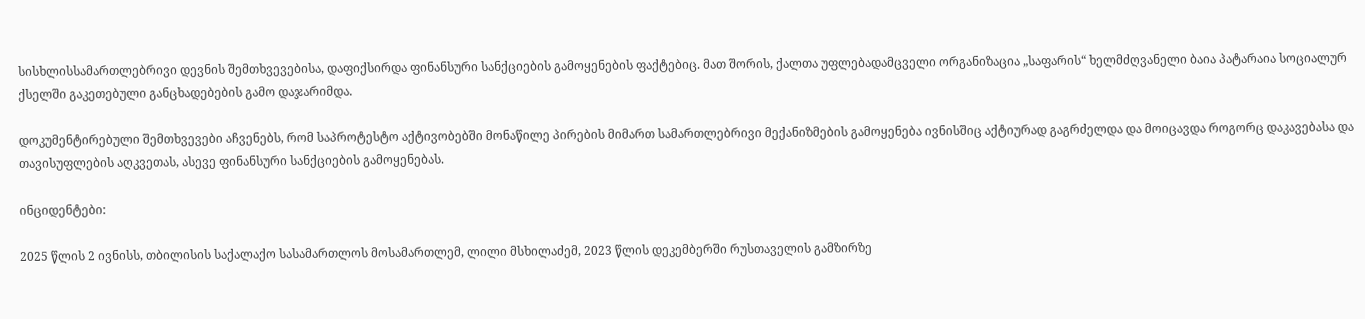სისხლისსამართლებრივი დევნის შემთხვევებისა, დაფიქსირდა ფინანსური სანქციების გამოყენების ფაქტებიც. მათ შორის, ქალთა უფლებადამცველი ორგანიზაცია „საფარის“ ხელმძღვანელი ბაია პატარაია სოციალურ ქსელში გაკეთებული განცხადებების გამო დაჯარიმდა.

დოკუმენტირებული შემთხვევები აჩვენებს, რომ საპროტესტო აქტივობებში მონაწილე პირების მიმართ სამართლებრივი მექანიზმების გამოყენება ივნისშიც აქტიურად გაგრძელდა და მოიცავდა როგორც დაკავებასა და თავისუფლების აღკვეთას, ასევე ფინანსური სანქციების გამოყენებას.

ინციდენტები:

2025 წლის 2 ივნისს, თბილისის საქალაქო სასამართლოს მოსამართლემ, ლილი მსხილაძემ, 2023 წლის დეკემბერში რუსთაველის გამზირზე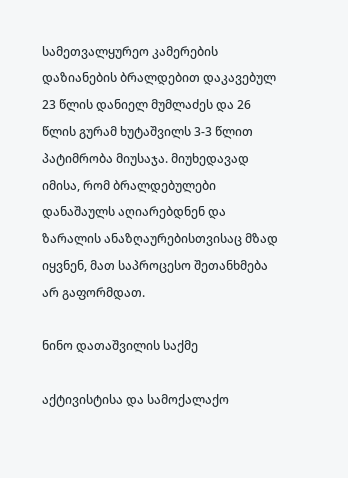სამეთვალყურეო კამერების დაზიანების ბრალდებით დაკავებულ 23 წლის დანიელ მუმლაძეს და 26 წლის გურამ ხუტაშვილს 3-3 წლით პატიმრობა მიუსაჯა. მიუხედავად იმისა, რომ ბრალდებულები დანაშაულს აღიარებდნენ და ზარალის ანაზღაურებისთვისაც მზად იყვნენ, მათ საპროცესო შეთანხმება არ გაფორმდათ.

ნინო დათაშვილის საქმე

აქტივისტისა და სამოქალაქო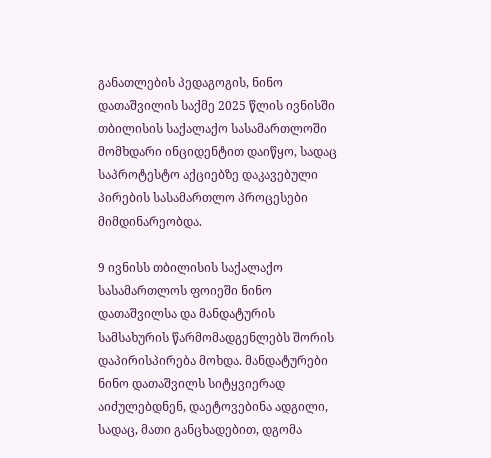განათლების პედაგოგის, ნინო დათაშვილის საქმე 2025 წლის ივნისში თბილისის საქალაქო სასამართლოში მომხდარი ინციდენტით დაიწყო, სადაც საპროტესტო აქციებზე დაკავებული პირების სასამართლო პროცესები მიმდინარეობდა.

9 ივნისს თბილისის საქალაქო სასამართლოს ფოიეში ნინო დათაშვილსა და მანდატურის სამსახურის წარმომადგენლებს შორის დაპირისპირება მოხდა. მანდატურები ნინო დათაშვილს სიტყვიერად აიძულებდნენ, დაეტოვებინა ადგილი, სადაც, მათი განცხადებით, დგომა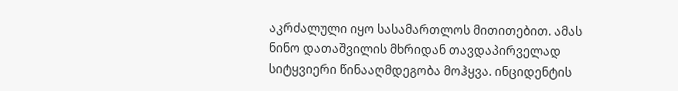აკრძალული იყო სასამართლოს მითითებით. ამას ნინო დათაშვილის მხრიდან თავდაპირველად სიტყვიერი წინააღმდეგობა მოჰყვა. ინციდენტის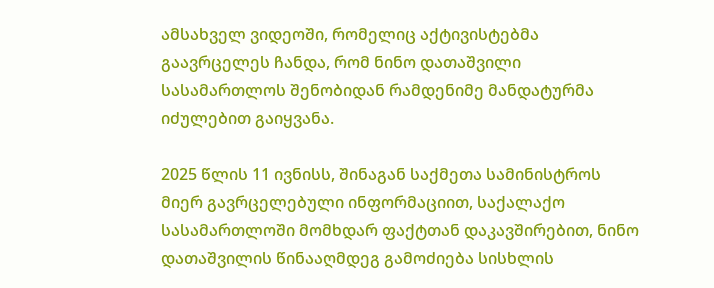ამსახველ ვიდეოში, რომელიც აქტივისტებმა გაავრცელეს ჩანდა, რომ ნინო დათაშვილი სასამართლოს შენობიდან რამდენიმე მანდატურმა იძულებით გაიყვანა.

2025 წლის 11 ივნისს, შინაგან საქმეთა სამინისტროს მიერ გავრცელებული ინფორმაციით, საქალაქო სასამართლოში მომხდარ ფაქტთან დაკავშირებით, ნინო დათაშვილის წინააღმდეგ გამოძიება სისხლის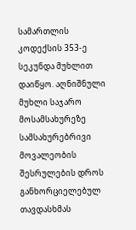სამართლის კოდექსის 353-ე სეკუნდა მუხლით დაიწყო. აღნიშნული მუხლი საჯარო მოსამსახურეზე სამსახურებრივი მოვალეობის შესრულების დროს განხორციელებულ თავდასხმას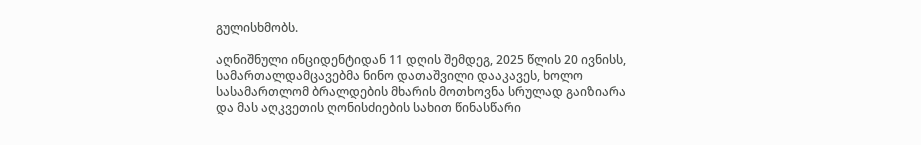გულისხმობს.

აღნიშნული ინციდენტიდან 11 დღის შემდეგ, 2025 წლის 20 ივნისს, სამართალდამცავებმა ნინო დათაშვილი დააკავეს, ხოლო სასამართლომ ბრალდების მხარის მოთხოვნა სრულად გაიზიარა და მას აღკვეთის ღონისძიების სახით წინასწარი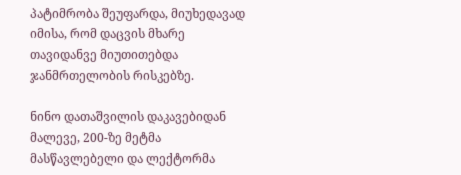პატიმრობა შეუფარდა, მიუხედავად იმისა, რომ დაცვის მხარე თავიდანვე მიუთითებდა ჯანმრთელობის რისკებზე.

ნინო დათაშვილის დაკავებიდან მალევე, 200-ზე მეტმა მასწავლებელი და ლექტორმა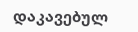დაკავებულ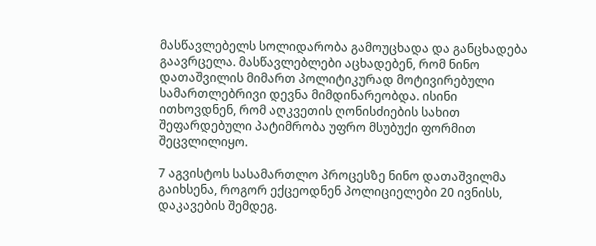მასწავლებელს სოლიდარობა გამოუცხადა და განცხადება გაავრცელა. მასწავლებლები აცხადებენ, რომ ნინო დათაშვილის მიმართ პოლიტიკურად მოტივირებული სამართლებრივი დევნა მიმდინარეობდა. ისინი ითხოვდნენ, რომ აღკვეთის ღონისძიების სახით შეფარდებული პატიმრობა უფრო მსუბუქი ფორმით შეცვლილიყო.

7 აგვისტოს სასამართლო პროცესზე ნინო დათაშვილმა გაიხსენა, როგორ ექცეოდნენ პოლიციელები 20 ივნისს, დაკავების შემდეგ.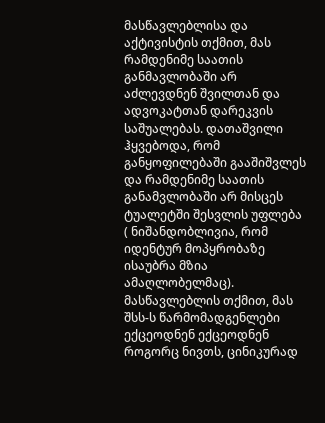მასწავლებლისა და აქტივისტის თქმით, მას რამდენიმე საათის განმავლობაში არ აძლევდნენ შვილთან და ადვოკატთან დარეკვის საშუალებას. დათაშვილი ჰყვებოდა, რომ განყოფილებაში გააშიშვლეს და რამდენიმე საათის განამვლობაში არ მისცეს ტუალეტში შესვლის უფლება ( ნიშანდობლივია, რომ იდენტურ მოპყრობაზე ისაუბრა მზია ამაღლობელმაც). მასწავლებლის თქმით, მას შსს-ს წარმომადგენლები ექცეოდნენ ექცეოდნენ როგორც ნივთს, ცინიკურად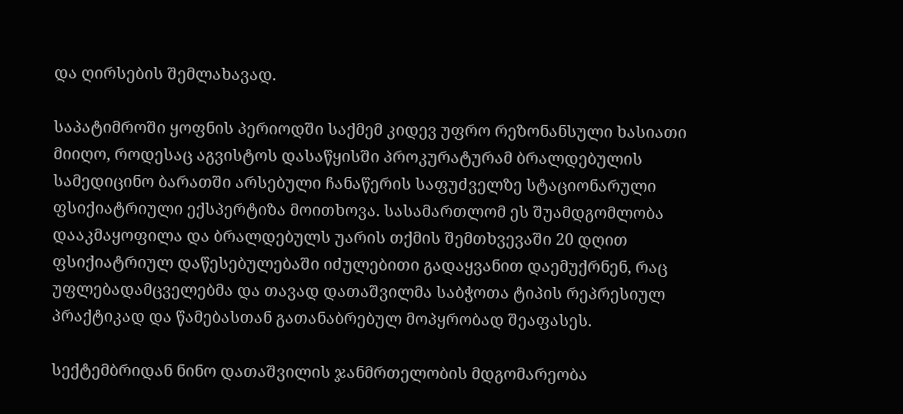და ღირსების შემლახავად.

საპატიმროში ყოფნის პერიოდში საქმემ კიდევ უფრო რეზონანსული ხასიათი მიიღო, როდესაც აგვისტოს დასაწყისში პროკურატურამ ბრალდებულის სამედიცინო ბარათში არსებული ჩანაწერის საფუძველზე სტაციონარული ფსიქიატრიული ექსპერტიზა მოითხოვა. სასამართლომ ეს შუამდგომლობა დააკმაყოფილა და ბრალდებულს უარის თქმის შემთხვევაში 20 დღით ფსიქიატრიულ დაწესებულებაში იძულებითი გადაყვანით დაემუქრნენ, რაც უფლებადამცველებმა და თავად დათაშვილმა საბჭოთა ტიპის რეპრესიულ პრაქტიკად და წამებასთან გათანაბრებულ მოპყრობად შეაფასეს.

სექტემბრიდან ნინო დათაშვილის ჯანმრთელობის მდგომარეობა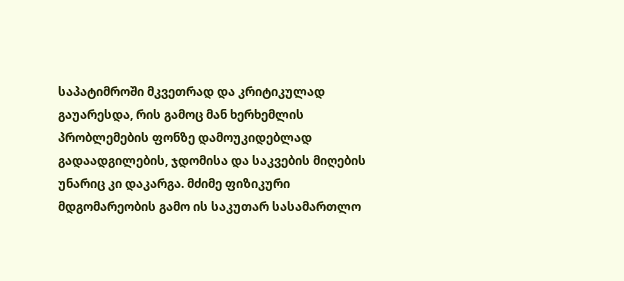საპატიმროში მკვეთრად და კრიტიკულად გაუარესდა, რის გამოც მან ხერხემლის პრობლემების ფონზე დამოუკიდებლად გადაადგილების, ჯდომისა და საკვების მიღების უნარიც კი დაკარგა. მძიმე ფიზიკური მდგომარეობის გამო ის საკუთარ სასამართლო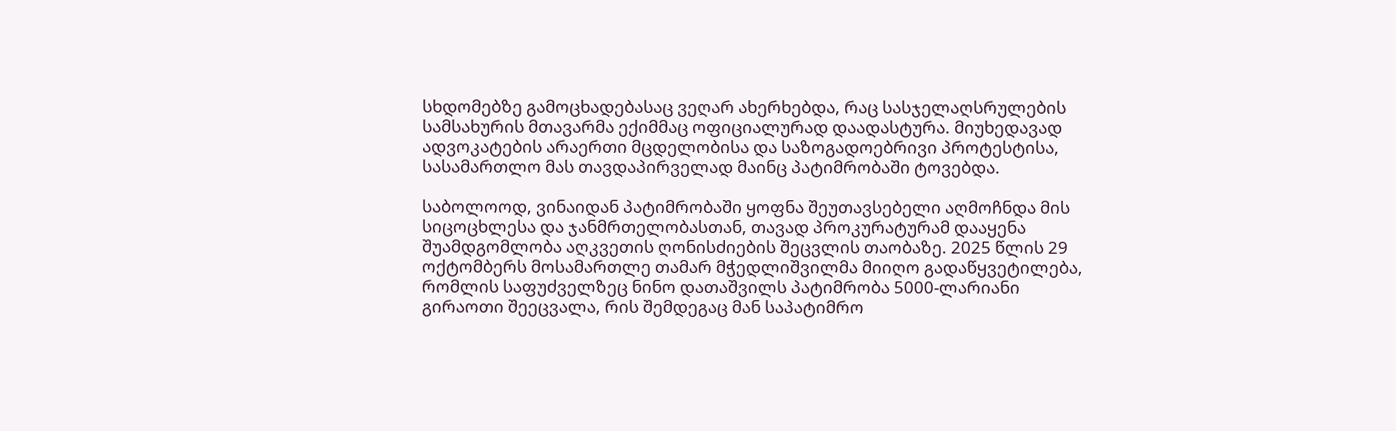სხდომებზე გამოცხადებასაც ვეღარ ახერხებდა, რაც სასჯელაღსრულების სამსახურის მთავარმა ექიმმაც ოფიციალურად დაადასტურა. მიუხედავად ადვოკატების არაერთი მცდელობისა და საზოგადოებრივი პროტესტისა, სასამართლო მას თავდაპირველად მაინც პატიმრობაში ტოვებდა.

საბოლოოდ, ვინაიდან პატიმრობაში ყოფნა შეუთავსებელი აღმოჩნდა მის სიცოცხლესა და ჯანმრთელობასთან, თავად პროკურატურამ დააყენა შუამდგომლობა აღკვეთის ღონისძიების შეცვლის თაობაზე. 2025 წლის 29 ოქტომბერს მოსამართლე თამარ მჭედლიშვილმა მიიღო გადაწყვეტილება, რომლის საფუძველზეც ნინო დათაშვილს პატიმრობა 5000-ლარიანი გირაოთი შეეცვალა, რის შემდეგაც მან საპატიმრო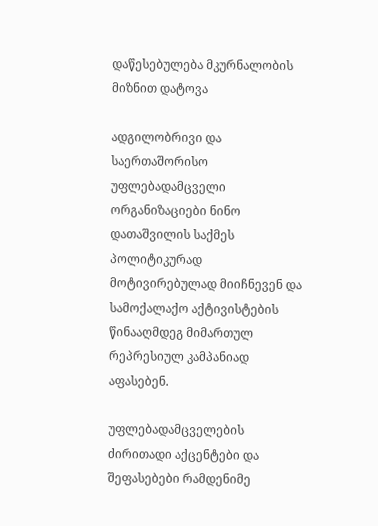დაწესებულება მკურნალობის მიზნით დატოვა

ადგილობრივი და საერთაშორისო უფლებადამცველი ორგანიზაციები ნინო დათაშვილის საქმეს პოლიტიკურად მოტივირებულად მიიჩნევენ და სამოქალაქო აქტივისტების წინააღმდეგ მიმართულ რეპრესიულ კამპანიად აფასებენ.

უფლებადამცველების ძირითადი აქცენტები და შეფასებები რამდენიმე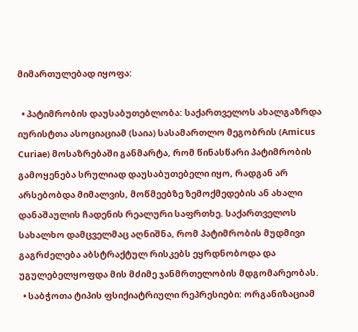მიმართულებად იყოფა:

  • პატიმრობის დაუსაბუთებლობა: საქართველოს ახალგაზრდა იურისტთა ასოციაციამ (საია) სასამართლო მეგობრის (Amicus Curiae) მოსაზრებაში განმარტა, რომ წინასწარი პატიმრობის გამოყენება სრულიად დაუსაბუთებელი იყო, რადგან არ არსებობდა მიმალვის, მოწმეებზე ზემოქმედების ან ახალი დანაშაულის ჩადენის რეალური საფრთხე. საქართველოს სახალხო დამცველმაც აღნიშნა, რომ პატიმრობის მუდმივი გაგრძელება აბსტრაქტულ რისკებს ეყრდნობოდა და უგულებელყოფდა მის მძიმე ჯანმრთელობის მდგომარეობას.
  • საბჭოთა ტიპის ფსიქიატრიული რეპრესიები: ორგანიზაციამ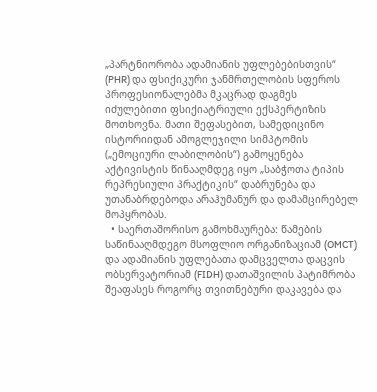„პარტნიორობა ადამიანის უფლებებისთვის“ (PHR) და ფსიქიკური ჯანმრთელობის სფეროს პროფესიონალებმა მკაცრად დაგმეს იძულებითი ფსიქიატრიული ექსპერტიზის მოთხოვნა. მათი შეფასებით, სამედიცინო ისტორიიდან ამოგლეჯილი სიმპტომის („ემოციური ლაბილობის“) გამოყენება აქტივისტის წინააღმდეგ იყო „საბჭოთა ტიპის რეპრესიული პრაქტიკის“ დაბრუნება და უთანაბრდებოდა არაჰუმანურ და დამამცირებელ მოპყრობას.
  • საერთაშორისო გამოხმაურება: წამების საწინააღმდეგო მსოფლიო ორგანიზაციამ (OMCT) და ადამიანის უფლებათა დამცველთა დაცვის ობსერვატორიამ (FIDH) დათაშვილის პატიმრობა შეაფასეს როგორც თვითნებური დაკავება და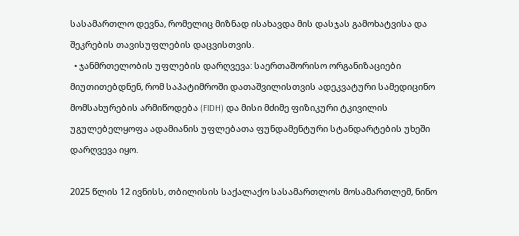სასამართლო დევნა, რომელიც მიზნად ისახავდა მის დასჯას გამოხატვისა და შეკრების თავისუფლების დაცვისთვის.
  • ჯანმრთელობის უფლების დარღვევა: საერთაშორისო ორგანიზაციები მიუთითებდნენ, რომ საპატიმროში დათაშვილისთვის ადეკვატური სამედიცინო მომსახურების არმიწოდება (FIDH) და მისი მძიმე ფიზიკური ტკივილის უგულებელყოფა ადამიანის უფლებათა ფუნდამენტური სტანდარტების უხეში დარღვევა იყო.

2025 წლის 12 ივნისს, თბილისის საქალაქო სასამართლოს მოსამართლემ, ნინო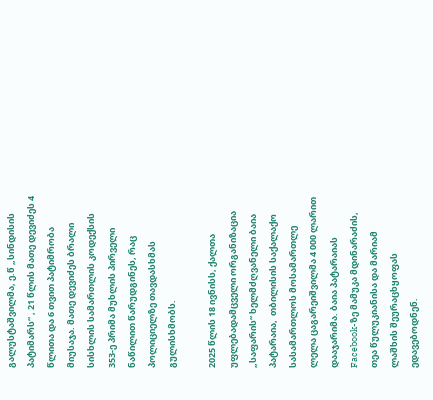გალუსტაშვილმა, ე.წ „სინდისის პატიმარს“ , 21 წლის მათე დევიძეს 4 წლითა და 6 თვით პატიმრობა მიუსაჯა. მათე დევიძეს ბრალი სისხლის სამართლის კოდექსის 353-ე პრიმა მუხლის პირველი ნაწილით წარუდგინეს, რაც პოლიციელზე თავდასხმას გულისხმობს.

2025 წლის 18 ივნისს, ქალთა უფლებადამცველი ორგანიზაცია  „საფარის“ ხელმძღვანელი ბაია პატარაია,  თბილისის საქალაქო სასამართლოს მოსამართლე ლელა ცაგარეიშვილმა 4 000 ლარით დააჯარიმა. ბაია პატარაიას  Facebook-ზე მამუკა მდინარაძის, თეა წულუკიანისა და მარიამ ლაშხის შეურაცხყოფას ედავებოდნენ.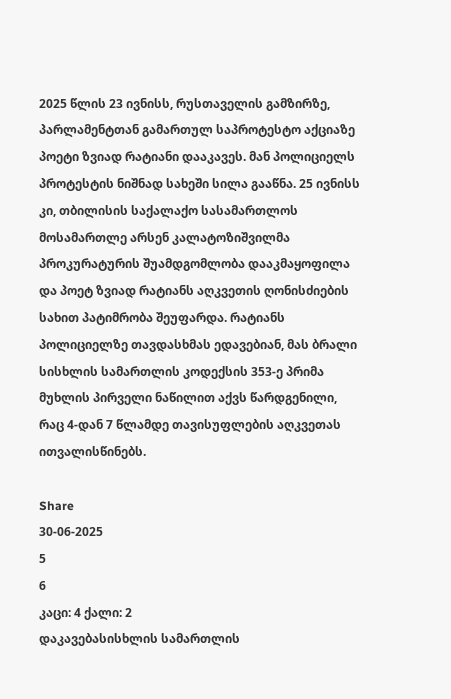2025 წლის 23 ივნისს, რუსთაველის გამზირზე, პარლამენტთან გამართულ საპროტესტო აქციაზე პოეტი ზვიად რატიანი დააკავეს. მან პოლიციელს პროტესტის ნიშნად სახეში სილა გააწნა. 25 ივნისს კი, თბილისის საქალაქო სასამართლოს მოსამართლე არსენ კალატოზიშვილმა  პროკურატურის შუამდგომლობა დააკმაყოფილა და პოეტ ზვიად რატიანს აღკვეთის ღონისძიების სახით პატიმრობა შეუფარდა. რატიანს პოლიციელზე თავდასხმას ედავებიან, მას ბრალი სისხლის სამართლის კოდექსის 353-ე პრიმა მუხლის პირველი ნაწილით აქვს წარდგენილი, რაც 4-დან 7 წლამდე თავისუფლების აღკვეთას ითვალისწინებს.

Share
30-06-2025
5
6
კაცი: 4 ქალი: 2
დაკავებასისხლის სამართლის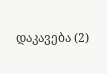დაკავება (2)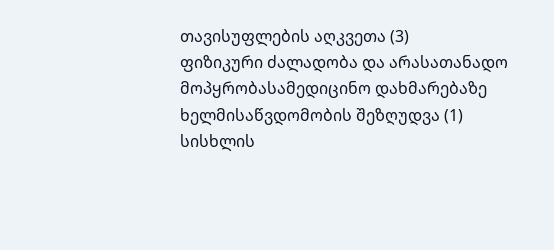თავისუფლების აღკვეთა (3)
ფიზიკური ძალადობა და არასათანადო მოპყრობასამედიცინო დახმარებაზე ხელმისაწვდომობის შეზღუდვა (1)
სისხლის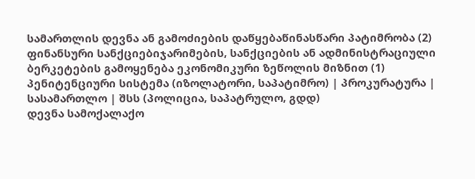სამართლის დევნა ან გამოძიების დაწყებაწინასწარი პატიმრობა (2)
ფინანსური სანქციებიჯარიმების, სანქციების ან ადმინისტრაციული ბერკეტების გამოყენება ეკონომიკური ზეწოლის მიზნით (1)
პენიტენციური სისტემა (იზოლატორი, საპატიმრო) | პროკურატურა | სასამართლო | შსს (პოლიცია, საპატრულო, გდდ)
დევნა სამოქალაქო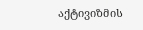აქტივიზმის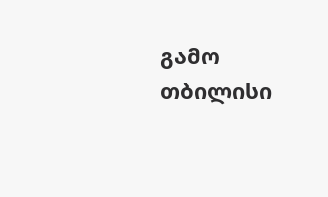გამო
თბილისი